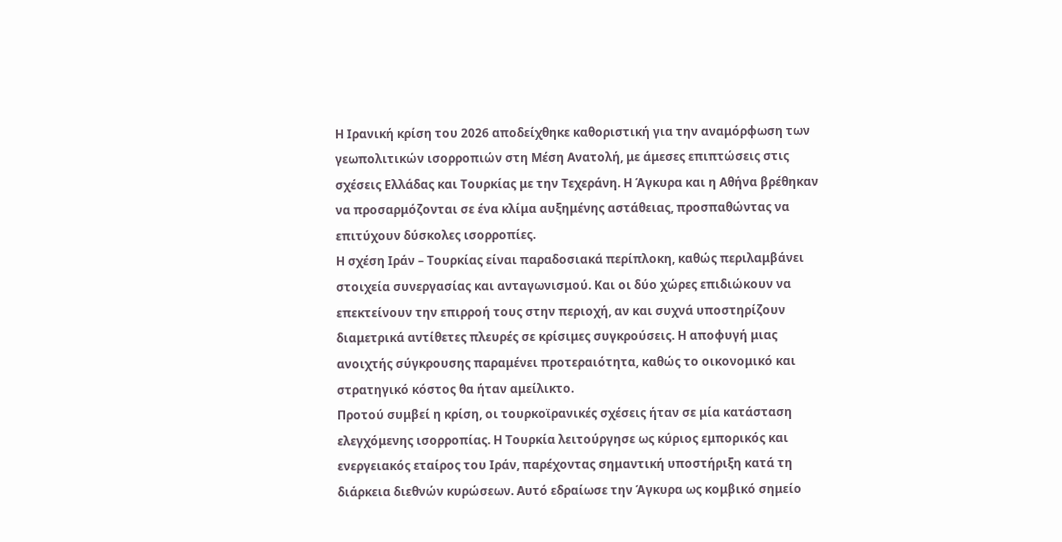Η Ιρανική κρίση του 2026 αποδείχθηκε καθοριστική για την αναμόρφωση των γεωπολιτικών ισορροπιών στη Μέση Ανατολή, με άμεσες επιπτώσεις στις σχέσεις Ελλάδας και Τουρκίας με την Τεχεράνη. Η Άγκυρα και η Αθήνα βρέθηκαν να προσαρμόζονται σε ένα κλίμα αυξημένης αστάθειας, προσπαθώντας να επιτύχουν δύσκολες ισορροπίες.
Η σχέση Ιράν – Τουρκίας είναι παραδοσιακά περίπλοκη, καθώς περιλαμβάνει στοιχεία συνεργασίας και ανταγωνισμού. Και οι δύο χώρες επιδιώκουν να επεκτείνουν την επιρροή τους στην περιοχή, αν και συχνά υποστηρίζουν διαμετρικά αντίθετες πλευρές σε κρίσιμες συγκρούσεις. Η αποφυγή μιας ανοιχτής σύγκρουσης παραμένει προτεραιότητα, καθώς το οικονομικό και στρατηγικό κόστος θα ήταν αμείλικτο.
Προτού συμβεί η κρίση, οι τουρκοϊρανικές σχέσεις ήταν σε μία κατάσταση ελεγχόμενης ισορροπίας. Η Τουρκία λειτούργησε ως κύριος εμπορικός και ενεργειακός εταίρος του Ιράν, παρέχοντας σημαντική υποστήριξη κατά τη διάρκεια διεθνών κυρώσεων. Αυτό εδραίωσε την Άγκυρα ως κομβικό σημείο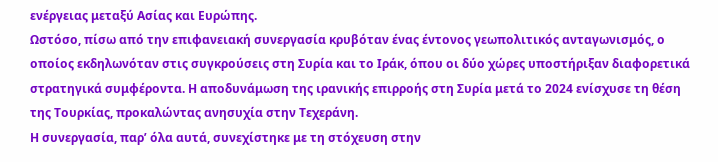ενέργειας μεταξύ Ασίας και Ευρώπης.
Ωστόσο, πίσω από την επιφανειακή συνεργασία κρυβόταν ένας έντονος γεωπολιτικός ανταγωνισμός, ο οποίος εκδηλωνόταν στις συγκρούσεις στη Συρία και το Ιράκ, όπου οι δύο χώρες υποστήριξαν διαφορετικά στρατηγικά συμφέροντα. Η αποδυνάμωση της ιρανικής επιρροής στη Συρία μετά το 2024 ενίσχυσε τη θέση της Τουρκίας, προκαλώντας ανησυχία στην Τεχεράνη.
Η συνεργασία, παρ’ όλα αυτά, συνεχίστηκε με τη στόχευση στην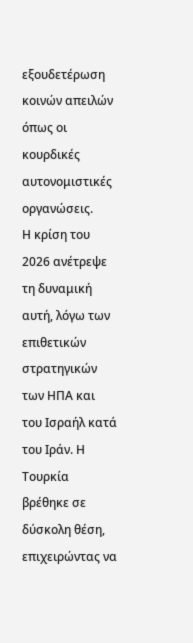εξουδετέρωση κοινών απειλών όπως οι κουρδικές αυτονομιστικές οργανώσεις.
Η κρίση του 2026 ανέτρεψε τη δυναμική αυτή, λόγω των επιθετικών στρατηγικών των ΗΠΑ και του Ισραήλ κατά του Ιράν. Η Τουρκία βρέθηκε σε δύσκολη θέση, επιχειρώντας να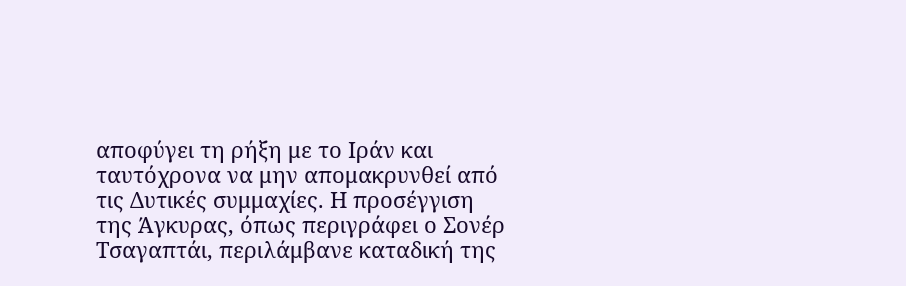αποφύγει τη ρήξη με το Ιράν και ταυτόχρονα να μην απομακρυνθεί από τις Δυτικές συμμαχίες. Η προσέγγιση της Άγκυρας, όπως περιγράφει ο Σονέρ Τσαγαπτάι, περιλάμβανε καταδική της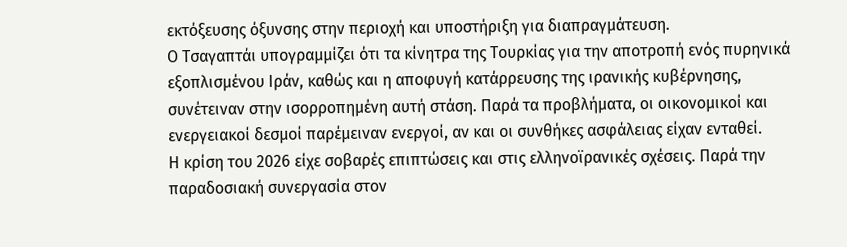εκτόξευσης όξυνσης στην περιοχή και υποστήριξη για διαπραγμάτευση.
Ο Τσαγαπτάι υπογραμμίζει ότι τα κίνητρα της Τουρκίας για την αποτροπή ενός πυρηνικά εξοπλισμένου Ιράν, καθώς και η αποφυγή κατάρρευσης της ιρανικής κυβέρνησης, συνέτειναν στην ισορροπημένη αυτή στάση. Παρά τα προβλήματα, οι οικονομικοί και ενεργειακοί δεσμοί παρέμειναν ενεργοί, αν και οι συνθήκες ασφάλειας είχαν ενταθεί.
Η κρίση του 2026 είχε σοβαρές επιπτώσεις και στις ελληνοϊρανικές σχέσεις. Παρά την παραδοσιακή συνεργασία στον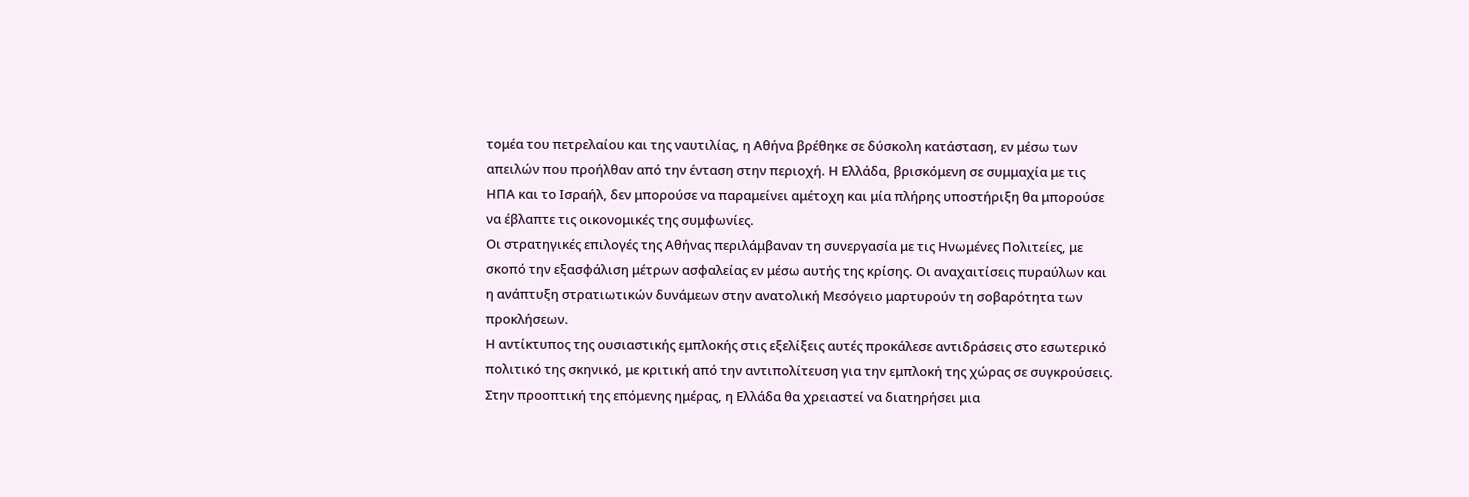τομέα του πετρελαίου και της ναυτιλίας, η Αθήνα βρέθηκε σε δύσκολη κατάσταση, εν μέσω των απειλών που προήλθαν από την ένταση στην περιοχή. Η Ελλάδα, βρισκόμενη σε συμμαχία με τις ΗΠΑ και το Ισραήλ, δεν μπορούσε να παραμείνει αμέτοχη και μία πλήρης υποστήριξη θα μπορούσε να έβλαπτε τις οικονομικές της συμφωνίες.
Οι στρατηγικές επιλογές της Αθήνας περιλάμβαναν τη συνεργασία με τις Ηνωμένες Πολιτείες, με σκοπό την εξασφάλιση μέτρων ασφαλείας εν μέσω αυτής της κρίσης. Οι αναχαιτίσεις πυραύλων και η ανάπτυξη στρατιωτικών δυνάμεων στην ανατολική Μεσόγειο μαρτυρούν τη σοβαρότητα των προκλήσεων.
Η αντίκτυπος της ουσιαστικής εμπλοκής στις εξελίξεις αυτές προκάλεσε αντιδράσεις στο εσωτερικό πολιτικό της σκηνικό, με κριτική από την αντιπολίτευση για την εμπλοκή της χώρας σε συγκρούσεις.
Στην προοπτική της επόμενης ημέρας, η Ελλάδα θα χρειαστεί να διατηρήσει μια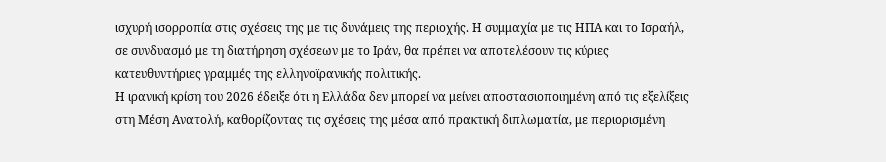ισχυρή ισορροπία στις σχέσεις της με τις δυνάμεις της περιοχής. Η συμμαχία με τις ΗΠΑ και το Ισραήλ, σε συνδυασμό με τη διατήρηση σχέσεων με το Ιράν, θα πρέπει να αποτελέσουν τις κύριες κατευθυντήριες γραμμές της ελληνοϊρανικής πολιτικής.
Η ιρανική κρίση του 2026 έδειξε ότι η Ελλάδα δεν μπορεί να μείνει αποστασιοποιημένη από τις εξελίξεις στη Μέση Ανατολή, καθορίζοντας τις σχέσεις της μέσα από πρακτική διπλωματία, με περιορισμένη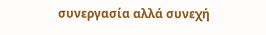συνεργασία αλλά συνεχή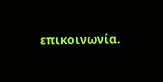επικοινωνία.